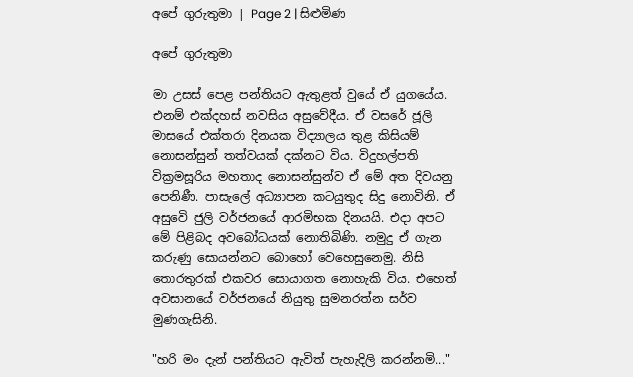අපේ ගුරුතුමා | Page 2 | සිළුමිණ

අපේ ගුරුතුමා

මා උසස් පෙළ පන්තියට ඇතුළත් වුයේ ඒ යුගයේය. එනම් එක්දහස් නවසිය අසුවේදීය. ඒ වසරේ ජූලි මාසයේ එක්තරා දිනයක විද්‍යාලය තුළ කිසියම් නොසන්සුන් තත්වයක් දක්නට විය. විදුහල්පති වික්‍රමසූරිය මහතාද නොසන්සුන්ව ඒ මේ අත දිවයනු පෙනිණී. පාසැලේ අධ්‍යාපන කටයුතුද සිදු නොවිනි. ඒ අසුවෙි ජුලි වර්ජනයේ ආරමිභක දිනයයි. එදා අපට මේ පිළිබද අවබෝධයක් නොතිබිණි. නමුදු ඒ ගැන කරුණු සොයන්නට බොහෝ වෙහෙසුනෙමු. නිසි තොරතුරක් එකවර සොයාගත නොහැකි විය. එහෙත් අවසානයේ වර්ජනයේ නියුතු සුමනරත්න සර්ව මුණගැසිනි.

"හරි මං දැන් පන්තියට ඇවිත් පැහැදිලි කරන්නමි..."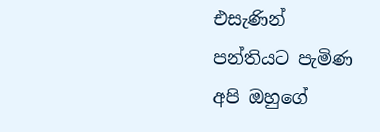එසැණින් පන්තියට පැමිණ අපි ඔහුගේ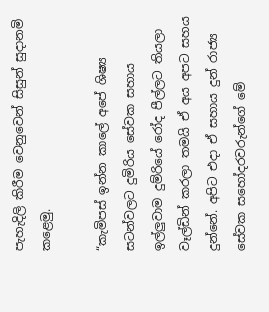පැහැදිලි කිරීම වෙනුවෙන් සිසුන් සුදානමි කළෙමු.

“කැමිපස් ඉන්න කාලේ අපේ ශිෂ්‍ය සටන්වලට දුමිරිය සේවක සහාය ඉල්ලුවාම දුම්රියේ රෝද පීල්ලට තියලා වෑල්ඩින් කරලා තමයි ඒ අය අපට සහය දුන්නේ. අපිට එදා ඒ සහාය දුන් රාජ්‍ය සේවක සහෝදරවරුන්ගේ මේ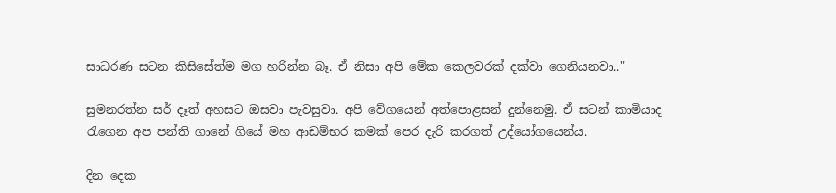සාධරණ සටන කිසිසේත්ම මග හරින්න බෑ. ඒ නිසා අපි මේක කෙලවරක් දක්වා ගෙනියනවා.."

සුමනරත්න සර් දෑත් අහසට ඔසවා පැවසුවා. අපි වේගයෙන් අත්පොළසන් දුන්නෙමු. ඒ සටන් කාමියාද රැගෙන අප පන්ති ගානේ ගියේ මහ ආඩම්භර කමක් පෙර දැරි කරගත් උද්යෝගයෙන්ය.

දින දෙක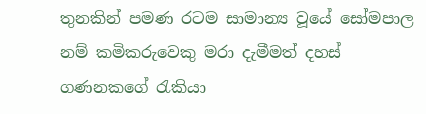තුනකින් පමණ රටම සාමාන්‍ය වූයේ සෝමපාල නම් කමිකරුවෙකු මරා දැමීමත් දහස් ගණනකගේ රැකියා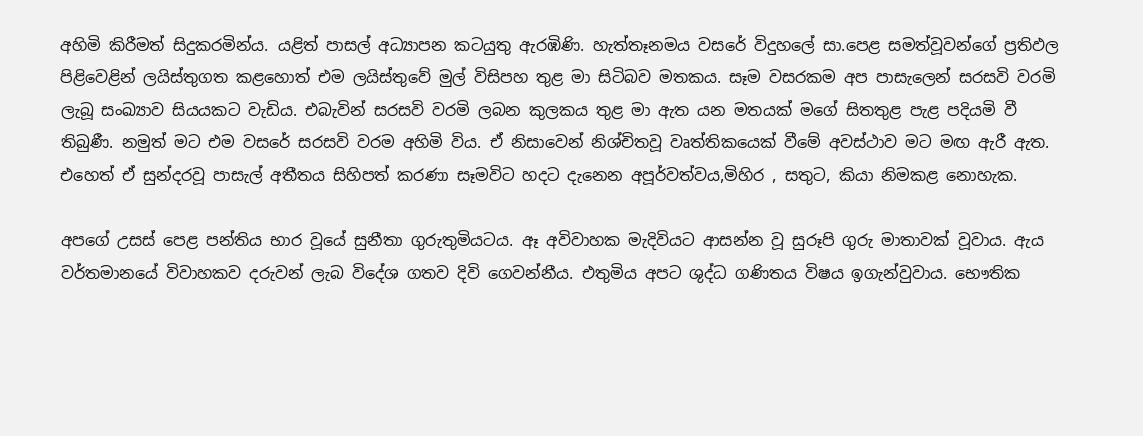අහිමි කිරීමත් සිදුකරමින්ය. යළිත් පාසල් අධ්‍යාපන කටයුතු ඇරඹිණි. හැත්තෑනමය වසරේ විදුහලේ සා.පෙළ සමත්වූවන්ගේ ප්‍රතිඵල පිළිවෙළින් ලයිස්තුගත කළහොත් එම ලයිස්තුවේ මුල් විසිපහ තුළ මා සිටිබව මතකය. සෑම වසරකම අප පාසැලෙන් සරසවි වරමි ලැබූ සංඛ්‍යාව සියයකට වැඩිය. එබැවින් සරසවි වරමි ලබන කුලකය තුළ මා ඇත යන මතයක් මගේ සිතතුළ පැළ පදියමි වී තිබුණී. නමුත් මට එම වසරේ සරසවි වරම අහිමි විය. ඒ නිසාවෙන් නිශ්චිතවූ වෘත්තිකයෙක් වීමේ අවස්ථාව මට මඟ ඇරී ඇත. එහෙත් ඒ සුන්දරවූ පාසැල් අතීතය සිහිපත් කරණා සෑමවිට හදට දැනෙන අපූර්වත්වය,මිහිර , සතුට, කියා නිමකළ නොහැක.

අපගේ උසස් පෙළ පන්තිය භාර වූයේ සුනීතා ගුරුතුමියටය. ඈ අවිවාහක මැදිවියට ආසන්න වූ සුරූපි ගුරු මාතාවක් වූවාය. ඇය වර්තමානයේ විවාහකව දරුවන් ලැබ විදේශ ගතව දිවි ගෙවන්නීය. එතුමිය අපට ශුද්ධ ගණිතය විෂය ඉගැන්වුවාය. භෞතික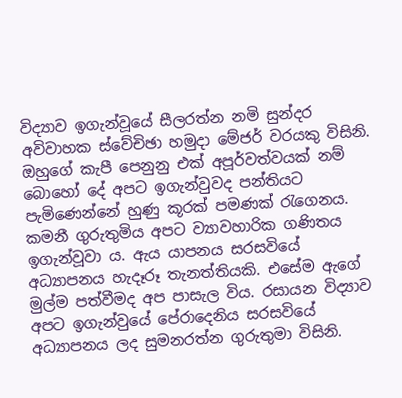විද්‍යාව ඉගැන්වූයේ සීලරත්න නමි සුන්දර අවිවාහක ස්වේචිඡා හමුදා මේජර් වරයකු විසිනි. ඔහුගේ කැපී පෙනුනු එක් අපූර්වත්වයක් නම් බොහෝ දේ අපට ඉගැන්වුවද පන්තියට පැමිණෙන්නේ හුණු කූරක් පමණක් රැගෙනය. කමනී ගුරුතුමිය අපට ව්‍යාවහාරික ගණිතය ඉගැන්වූවා ය. ඇය යාපනය සරසවියේ අධ්‍යාපනය හැදෑරූ තැනත්තියකි. එසේම ඇගේ මුල්ම පත්වීමද අප පාසැල විය. රසායන විද්‍යාව අපට ඉගැන්වුයේ පේරාදෙනිය සරසවියේ අධ්‍යාපනය ලද සුමනරත්න ගුරුතුමා විසිනි.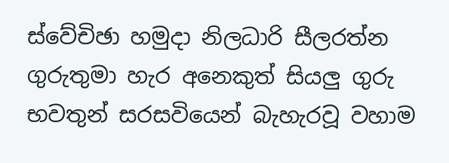ස්වේචිඡා හමුදා නිලධාරි සීලරත්න ගුරුතුමා හැර අනෙකුත් සියලු ගුරු භවතුන් සරසවියෙන් බැහැරවූ වහාම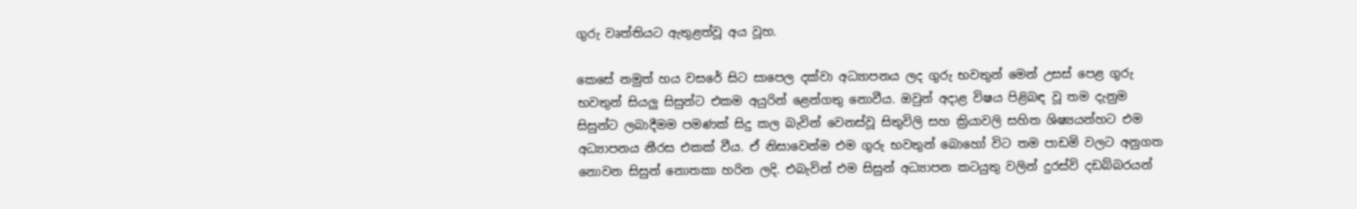ගුරු වෘත්තියට ඇතුළත්වූ අය වූහ.

කෙසේ නමුත් හය වසරේ සිට සාපෙල දක්වා අධ්‍යාපනය ලද ගුරු භවතුන් මෙන් උසස් පෙළ ගුරු භවතුන් සියලු සිසුන්ට එකම අයුරින් ළෙන්ගතු නොවීය. ඔවුන් අදාළ විෂය පිළිබඳ වූ තම දැනුම සිසුන්ට ලබාදීමම පමණක් සිදු කල බැවින් වෙනස්වූ සිතුවිලි සහ ක්‍රියාවලි සහිත ශිෂ්‍යයන්හට එම අධ්‍යාපනය නීරස එකක් වීය. ඒ නිසාවෙන්ම එම ගුරු භවතුන් බොහෝ විට තම පාඩමි වලට අනුගත නොවන සිසුන් නොතකා හරින ලදි. එබැවින් එම සිසුන් අධ්‍යාපන කටයුතු වලින් දුරස්වි දඩබ්බරයන්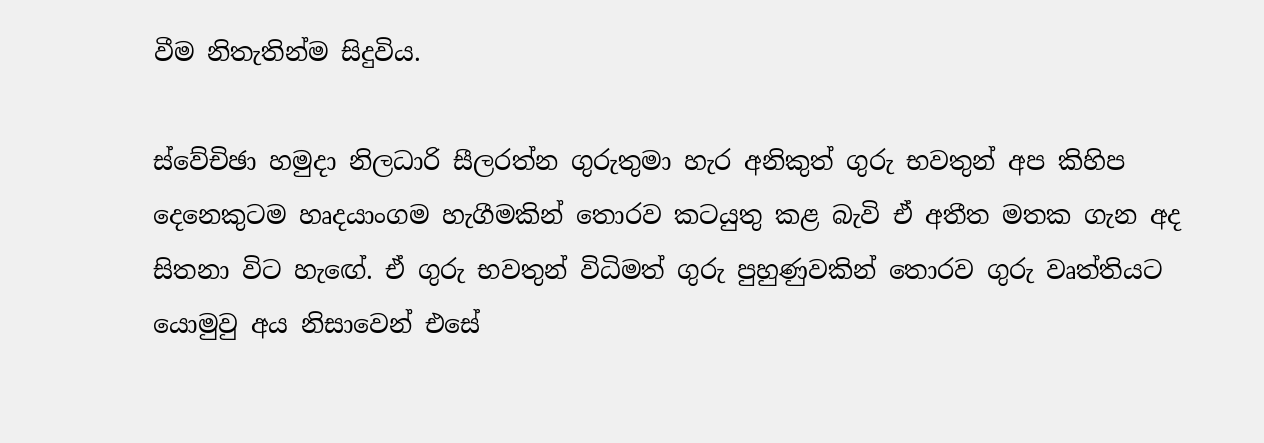වීම නිතැතින්ම සිදුවිය.

ස්වේචිඡා හමුදා නිලධාරි සීලරත්න ගුරුතුමා හැර අනිකුත් ගුරු භවතුන් අප කිහිප දෙනෙකුටම හෘදයාංගම හැගීමකින් තොරව කටයුතු කළ බැවි ඒ අතීත මතක ගැන අද සිතනා විට හැඟේ. ඒ ගුරු භවතුන් විධිමත් ගුරු පුහුණුවකින් තොරව ගුරු වෘත්තියට යොමුවු අය නිසාවෙන් එසේ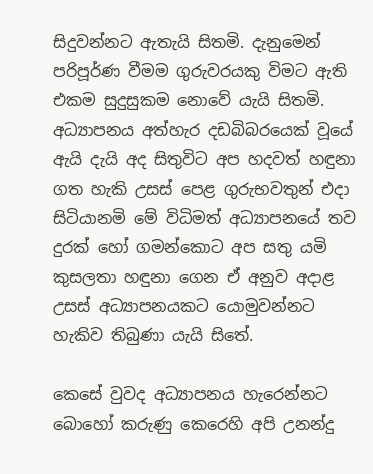සිදුවන්නට ඇතැයි සිතමි. දැනුමෙන් පරිපූර්ණ වීමම ගුරුවරයකු විමට ඇති එකම සුදුසුකම නොවේ යැයි සිතමි. අධ්‍යාපනය අත්හැර දඩබිබරයෙක් වූයේ ඇයි දැයි අද සිතුවිට අප හදවත් හඳුනා ගත හැකි උසස් පෙළ ගුරුභවතුන් එදා සිටියානමි මේ විධිමත් අධ්‍යාපනයේ තව දුරක් හෝ ගමන්කොට අප සතු යමි කුසලතා හඳුනා ගෙන ඒ අනුව අදාළ උසස් අධ්‍යාපනයකට යොමුවන්නට හැකිව තිබුණා යැයි සිතේ.

කෙසේ වුවද අධ්‍යාපනය හැරෙන්නට බොහෝ කරුණු කෙරෙහි අපි උනන්දු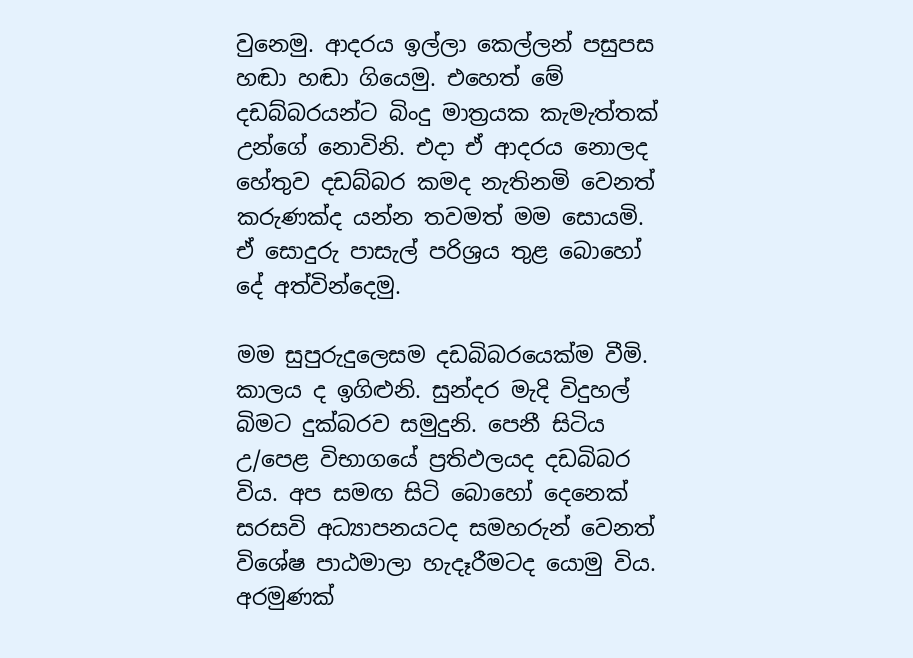වුනෙමු. ආදරය ඉල්ලා කෙල්ලන් පසුපස හඬා හඬා ගියෙමු. එහෙත් මේ දඩබ්බරයන්ට බිංදු මාත්‍රයක කැමැත්තක් උන්ගේ නොවිනි. එදා ඒ ආදරය නොලද හේතුව දඩබ්බර කමද නැතිනමි වෙනත් කරුණක්ද යන්න තවමත් මම සොයමි. ඒ සොදුරු පාසැල් පරිශ්‍රය තුළ බොහෝ දේ අත්වින්දෙමු.

මම සුපුරුදුලෙසම දඩබිබරයෙක්ම වීමි. කාලය ද ඉගිළුනි. සුන්දර මැදි විදුහල් බිමට දුක්බරව සමුදුනි. පෙනී සිටිය උ/පෙළ විභාගයේ ප්‍රතිඵලයද දඩබිබර විය. අප සමඟ සිටි බොහෝ දෙනෙක් සරසවි අධ්‍යාපනයටද සමහරුන් වෙනත් විශේෂ පාඨමාලා හැදෑරීමටද යොමු විය. අරමුණක්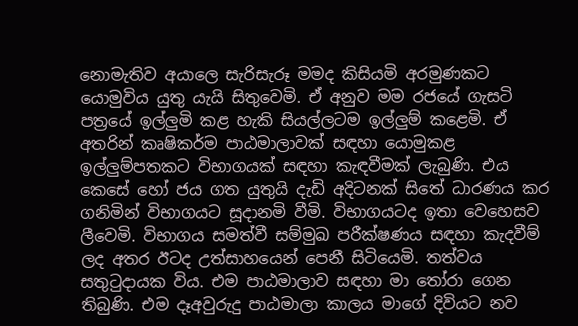නොමැතිව අයාලෙ සැරිසැරූ මමද කිසියමි අරමුණකට යොමුවිය යුතු යැයි සිතුවෙමි. ඒ අනුව මම රජයේ ගැසටි පත්‍රයේ ඉල්ලුමි කළ හැකි සියල්ලටම ඉල්ලුම් කළෙමි. ඒ අතරින් කෘෂිකර්ම පාඨමාලාවක් සඳහා යොමුකළ ඉල්ලුම්පතකට විභාගයක් සඳහා කැඳවීමක් ලැබුණි. එය කෙසේ හෝ ජය ගත යුතුයි දැඩි අදිටනක් සිතේ ධාරණය කර ගනිමින් විභාගයට සූදානමි වීමි. විභාගයටද ඉතා වෙහෙසව ලීවෙමි. විභාගය සමත්වී සම්මුඛ පරීක්ෂණය සඳහා කැදවීම් ලද අතර ඊටද උත්සාහයෙන් පෙනී සිටියෙමි. තත්වය සතුටුදායක විය. එම පාඨමාලාව සඳහා මා තෝරා ගෙන තිබුණි. එම දෑඅවුරුදු පාඨමාලා කාලය මාගේ දිවියට නව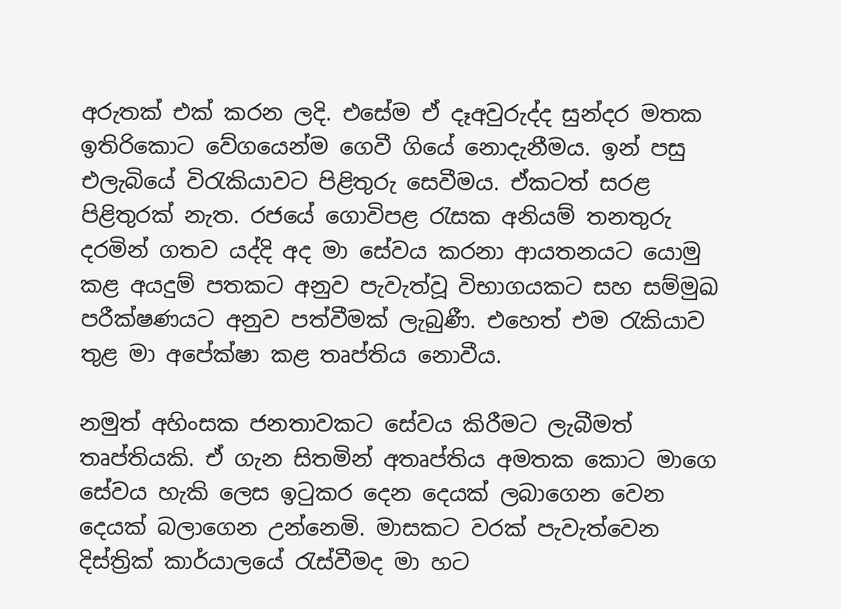අරුතක් එක් කරන ලදි. එසේම ඒ දෑඅවුරුද්ද සුන්දර මතක ඉතිරිකොට වේගයෙන්ම ගෙවී ගියේ නොදැනීමය. ඉන් පසු එලැබියේ විරැකියාවට පිළිතුරු සෙවීමය. ඒකටත් සරළ පිළිතුරක් නැත. රජයේ ගොවිපළ රැසක අනියම් තනතුරු දරමින් ගතව යද්දි අද මා සේවය කරනා ආයතනයට යොමු කළ අයදුම් පතකට අනුව පැවැත්වූ විභාගයකට සහ සම්මුඛ පරීක්ෂණයට අනුව පත්වීමක් ලැබුණී. එහෙත් එම රැකියාව තුළ මා අපේක්ෂා කළ තෘප්තිය නොවීය.

නමුත් අහිංසක ජනතාවකට සේවය කිරීමට ලැබීමත් තෘප්තියකි. ඒ ගැන සිතමින් අතෘප්තිය අමතක කොට මාගෙ සේවය හැකි ලෙස ඉටුකර දෙන දෙයක් ලබාගෙන වෙන දෙයක් බලාගෙන උන්නෙමි. මාසකට වරක් පැවැත්වෙන දිස්ත්‍රික් කාර්යාලයේ රැස්වීමද මා හට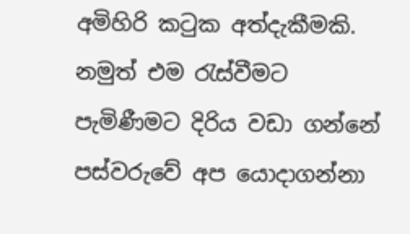අමිහිරි කටුක අත්දැකීමකි. නමුත් එම රැස්වීමට පැමිණීමට දිරිය වඩා ගන්නේ පස්වරුවේ අප යොදාගන්නා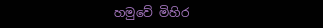හමුවේ මිහිර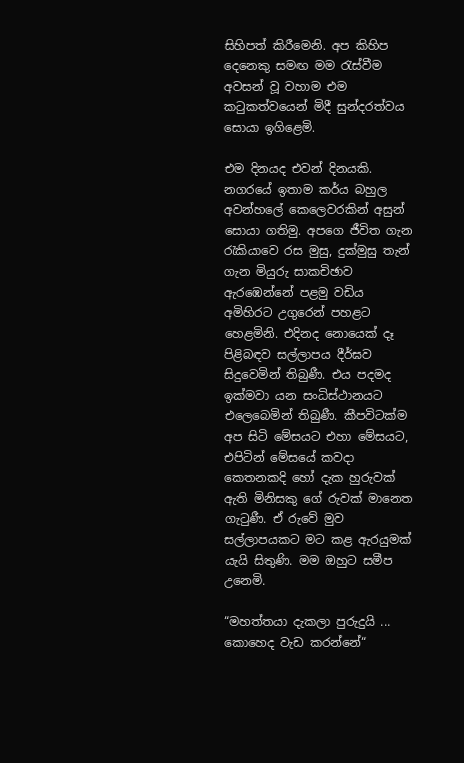සිහිපත් කිරීමෙනි. අප කිහිප දෙනෙකු සමඟ මම රැස්වීම අවසන් වූ වහාම එම කටුකත්වයෙන් මිදී සුන්දරත්වය සොයා ඉගිළෙමි.

එම දිනයද එවන් දිනයකි. නගරයේ ඉතාම කර්ය බහුල අවන්හලේ කෙලෙවරකින් අසුන් සොයා ගතිමු. අපගෙ ජීවිත ගැන රැකියාවෙ රස මුසු, දුක්මුසු තැන් ගැන මියුරු සාකචිඡාව ඇරඹෙන්නේ පළමු වඩිය අමිහිරට උගුරෙන් පහළට හෙළමිනි. එදිනද නොයෙක් දෑ පිළිබඳව සල්ලාපය දීර්ඝව සිදුවෙමින් තිබුණී. එය පදමද ඉක්මවා යන සංධිස්ථානයට එලෙබෙමින් තිබුණී. කීපවිටක්ම අප සිටි මේසයට එහා මේසයට, එපිටින් මේසයේ කවදා කෙතනකදි හෝ දැක හුරුවක් ඇති මිනිසකු ගේ රුවක් මානෙත ගැටුණී. ඒ රුවේ මුව සල්ලාපයකට මට කළ ඇරයුමක් යැයි සිතුණි. මම ඔහුට සමීප උනෙමි.

“මහත්තයා දැකලා පුරුදුයි ... කොහෙද වැඩ කරන්නේ“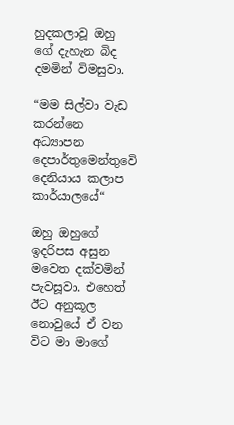හුදකලාවූ ඔහු ගේ දැහැන බිද දමමින් විමසුවා.

“මම සිල්වා වැඩ කරන්නෙ අධ්‍යාපන දෙපාර්තුමෙන්තුවෙි දෙනියාය කලාප කාර්යාලයේ“

ඔහු ඔහුගේ ඉදරිපස අසුන මවෙත දක්වමින් පැවසූවා. එහෙත් ඊට අනුකූල නොවුයේ ඒ වන විට මා මාගේ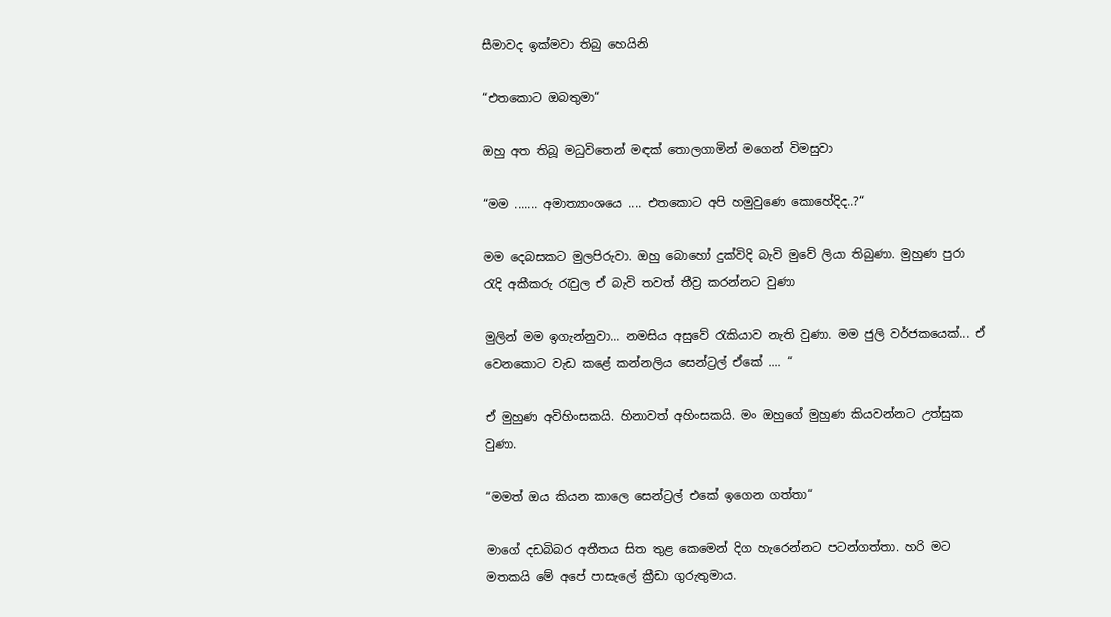සීමාවද ඉක්මවා තිබු හෙයිනි

“එතකොට ඔබතුමා“

ඔහු අත තිබූ මධුවිතෙන් මඳක් තොලගාමින් මගෙන් විමසුවා

“මම ....... අමාත්‍යාංශයෙ .... එතකොට අපි හමුවුණෙ කොහේදිද..?“

මම දෙබසකට මුලපිරුවා. ඔහු බොහෝ දුක්විදි බැවි මුවේ ලියා තිබුණා. මුහුණ පුරා රැදි අකීකරු රැවුල ඒ බැවි තවත් තීව්‍ර කරන්නට වුණා

මුලින් මම ඉගැන්නුවා... නමසිය අසුවේ රැකියාව නැති වුණා. මම ජුලි වර්ජකයෙක්... ඒ වෙනකොට වැඩ කළේ කන්නලිය සෙන්ට්‍රල් ඒකේ .... “

ඒ මුහුණ අවිහිංසකයි. හිනාවත් අහිංසකයි. මං ඔහුගේ මුහුණ කියවන්නට උත්සුක වුණා.

“මමත් ඔය කියන කාලෙ සෙන්ට්‍රල් එකේ ඉගෙන ගත්තා“

මාගේ දඩබිබර අතීතය සිත තුළ කෙමෙන් දිග හැරෙන්නට පටන්ගත්තා. හරි මට මතකයි මේ අපේ පාසැලේ ක්‍රීඩා ගුරුතුමාය.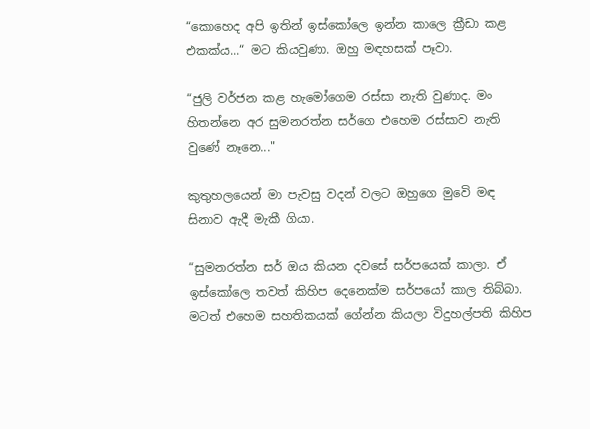“කොහෙද අපි ඉතින් ඉස්කෝලෙ ඉන්න කාලෙ ක්‍රීඩා කළ එකක්ය...“ මට කියවුණා. ඔහු මඳහසක් පෑවා.

“ජුලි වර්ජන කළ හැමෝගෙම රස්සා නැති වුණාද. මං හිතන්නෙ අර සුමනරත්න සර්ගෙ එහෙම රස්සාව නැති වුණේ නෑනෙ..."

කුතුහලයෙන් මා පැවසු වදන් වලට ඔහුගෙ මුවෙි මඳ සිනාව ඇදී මැකී ගියා.

“සුමනරත්න සර් ඔය කියන දවසේ සර්පයෙක් කාලා. ඒ ඉස්කෝලෙ තවත් කිහිප දෙනෙක්ම සර්පයෝ කාල තිබ්බා. මටත් එහෙම සහතිකයක් ගේන්න කියලා විදුහල්පති කිහිප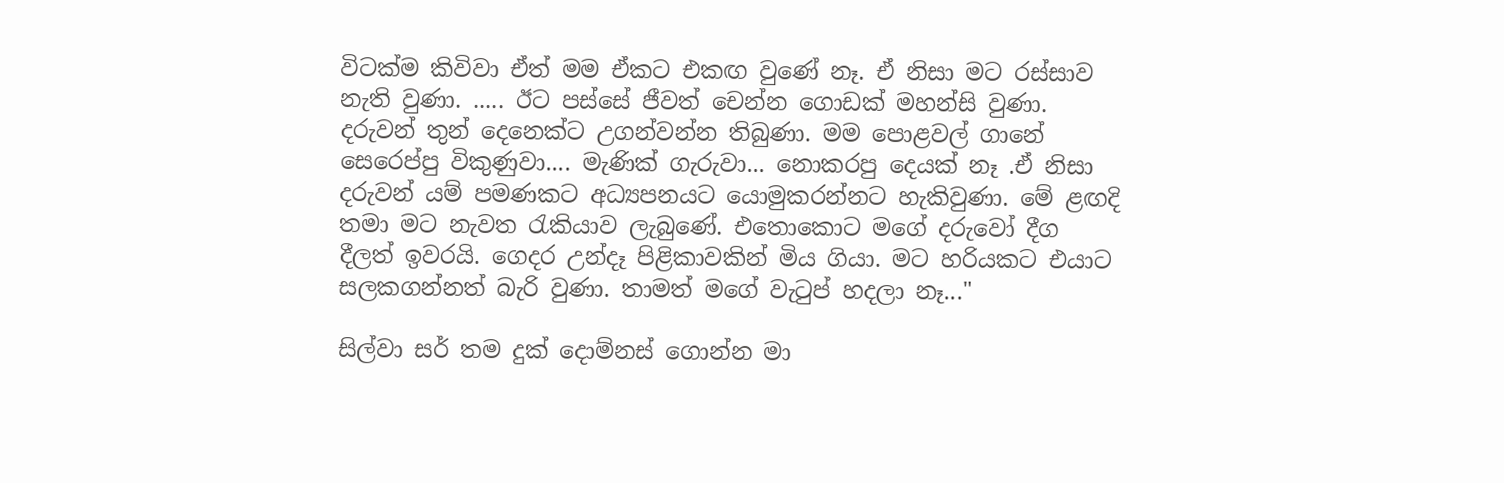විටක්ම කිවිවා ඒත් මම ඒකට එකඟ වුණේ නෑ. ඒ නිසා මට රස්සාව නැති වුණා. ..... ඊට පස්සේ ජීවත් චෙන්න ගොඩක් මහන්සි වුණා. දරුවන් තුන් දෙනෙක්ට උගන්වන්න තිබුණා. මම පොළවල් ගානේ සෙරෙප්පු විකුණුවා.... මැණික් ගැරුවා... නොකරපු දෙයක් නෑ .ඒ නිසා දරුවන් යම් පමණකට අධ්‍යපනයට යොමුකරන්නට හැකිවුණා. මේ ළඟදි තමා මට නැවත රැකියාව ලැබුණේ. එතොකොට මගේ දරුවෝ දීග දීලත් ඉවරයි. ගෙදර උන්දෑ පිළිකාවකින් මිය ගියා. මට හරියකට එයාට සලකගන්නත් බැරි වුණා. තාමත් මගේ වැටුප් හදලා නෑ..."

සිල්වා සර් තම දුක් දොම්නස් ගොන්න මා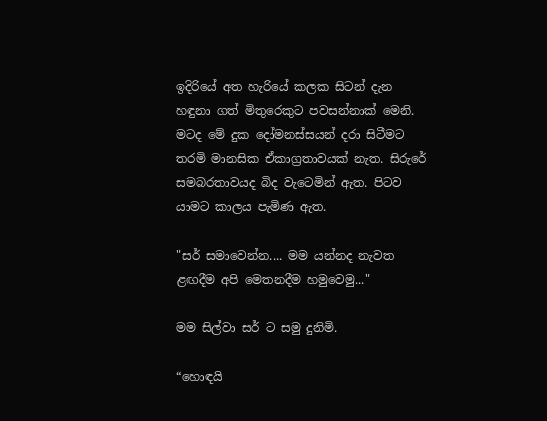ඉදිරියේ අත හැරියේ කලක සිටන් දැන හඳුනා ගත් මිතුරෙකුට පවසන්නාක් මෙනි. මටද මේ දුක දෝමනස්සයන් දරා සිටීමට තරමි මානසික ඒකාග්‍රතාවයක් නැත. සිරුරේ සමබරතාවයද බිද වැටෙමින් ඇත. පිටව යාමට කාලය පැමිණ ඇත.

"සර් සමාවෙන්න.... මම යන්නද නැවත ළඟදීම අපි මෙතනදීම හමුවෙමු..."

මම සිල්වා සර් ට සමු දුනිමි.

“හොඳයි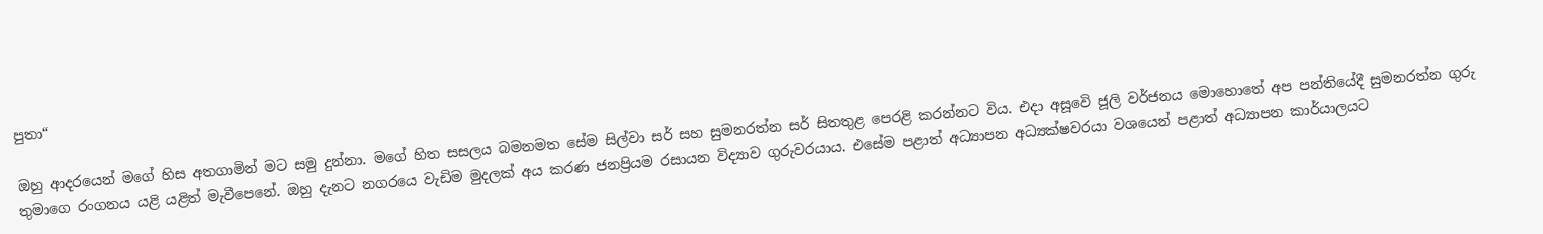පුතා“

ඔහු ආදරයෙන් මගේ හිස අතගාමින් මට සමු දුන්නා. මගේ හිත සසලය බමනමත සේම සිල්වා සර් සහ සුමනරත්න සර් සිතතුළ පෙරළි කරන්නට විය. එදා අසූවෙි ජූලි වර්ජනය මොහොතේ අප පන්තියේදී සුමනරත්න ගුරු තුමාගෙ රංගනය යළි යළිත් මැවීපෙනේ. ඔහු දැනට නගරයෙ වැඩිම මුදලක් අය කරණ ජනප්‍රියම රසායන විද්‍යාව ගුරුවරයාය. එසේම පළාත් අධ්‍යාපන අධ්‍යක්ෂවරයා වශයෙන් පළාත් අධ්‍යාපන කාර්යාලයට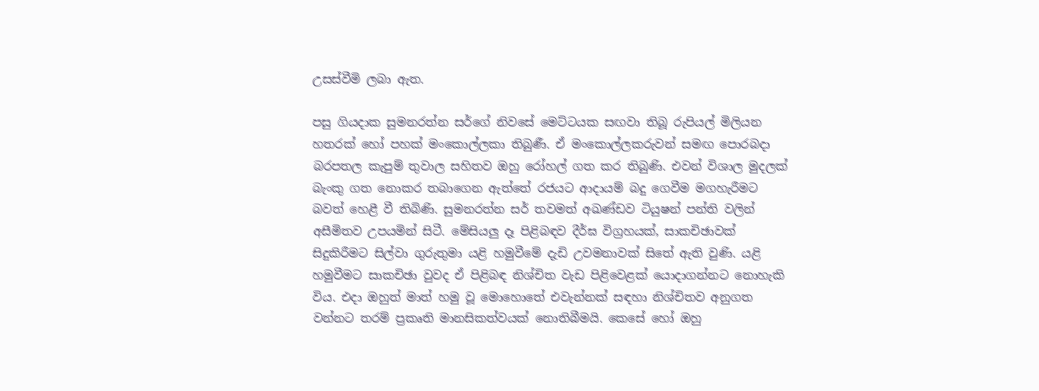උසස්වීමි ලබා ඇත.

පසු ගියදාක සුමනරත්න සර්ගේ නිවසේ මෙට්ටයක සඟවා තිබූ රුපියල් මිලියන හතරක් හෝ පහක් මංකොල්ලකා තිබුණී. ඒ මංකොල්ලකරුවන් සමඟ පොරබදා බරපතල කැපුම් තුවාල සහිතව ඔහු රෝහල් ගත කර තිබුණි. එවන් විශාල මුදලක් බැංකු ගත නොකර තබාගෙන ඇත්තේ රජයට ආදායම් බදු ගෙවීම මගහැරීමට බවත් හෙළී වී තිබිණි. සුමනරත්න සර් තවමත් අඛණ්ඩව ටියුෂන් පන්ති වලින් අසීමිතව උපයමින් සිටී. මේසියලු දෑ පිළිබඳව දීර්ඝ විග්‍රහයක්, සාකචිඡාවක් සිදුකිරීමට සිල්වා ගුරුතුමා යළි හමුවීමේ දැඩි උවමනාවක් සිතේ ඇති වුණි. යළි හමුවීමට සාකචිඡා වුවද ඒ පිළිබඳ නිශ්චිත වැඩ පිළිවෙළක් යොදාගන්නට නොහැකි විය. එදා ඔහුත් මාත් හමු වූ මොහොතේ එවැන්නක් සඳහා නිශ්චිතව අනුගත වන්නට තරම් ප්‍රකෘති මානසිකත්වයක් නොතිබීමයි. කෙසේ හෝ ඔහු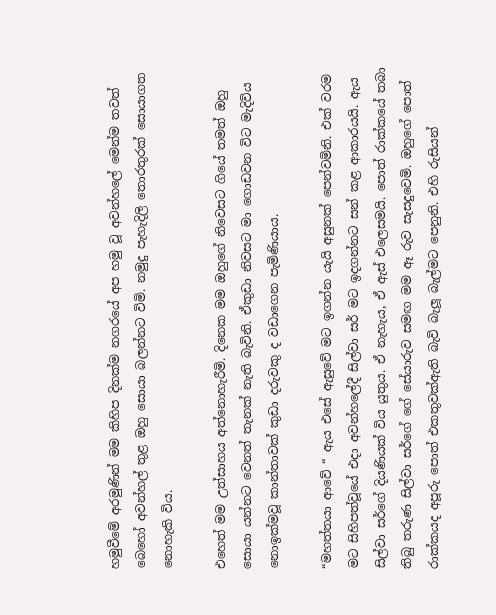හමුවීමේ අරමුණින් මම කිහිප දිනක්ම නගරයේ අප හමු වූ අවන්හලේ මෙන්ම තවත් බෙහෝ අවන්හල් තුළ ඔහු සොයා බලන්නට විමි. නමුදු පැහැදිලි තොරතුරක් සොයාගත නොහැකි විය.

එහෙත් මම උත්සාහය අත්නොහැරීමි. දිනෙක මම ඔහුගේ නිවෙසට ගියේ තමත් ඔහු සොයා යන්නට වෙනත් තැනක් නැති බැවිනි. ඒකුඩා නිවසට මා ගොඩවන විට මැදිවිය නොඉක්මවූ කාන්තාවක් කුඩා දරුවකු ද වඩාගෙන පැමිණියාය.

“මහත්තයා ආවේ “ ඇය එසේ ඇසුවේ මට ඉගන්න යැයි අසුනක් පෙන්වමිනි. එක් වරම මට සිහිපත්වූයේ එදා අවන්හලේදී සිල්වා සර් මට ඉදගන්නට සන් කළ ආකාරයයි. ඇය සිල්වා සර්ගේ දියණියක් විය යුතුය. ඒ නැහැය, ඒ ඇස් එලෙසමයි. පොත් රාක්කයේ තබා තිබු තරුණ සිල්වා සර්ගේ ගේ සේයාරුව සමඟ මම ඈ රුව සැසදුවෙමි. ඔහුගේ පොත් රාක්කයද අපූරු පොත් එකතුවක්ඇති බැවි බැලූ බැල්මට පෙනුනි. එහි රුසියන්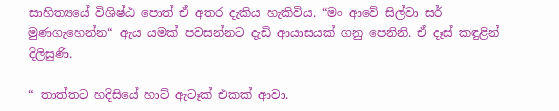සාහිත්‍යයේ විශිෂ්ඨ පොත් ඒ අතර දැකිය හැකිවිය. “මං ආවේ සිල්වා සර් මුණගැහෙන්න“ ඇය යමක් පවසන්නට දැඩි ආයාසයක් ගනු පෙනිනි. ඒ දෑස් කඳුළින් දිලිසුණි.

“ තාත්තට හදිසියේ හාට් ඇටෑක් එකක් ආවා.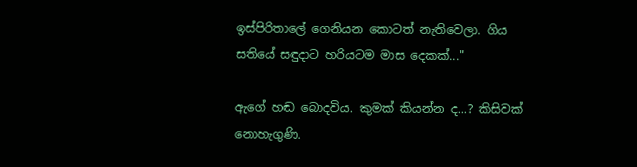ඉස්පිරිතාලේ ගෙනියන කොටත් නැතිවෙලා. ගිය සතියේ සඳුදාට හරියටම මාස දෙකක්..."

ඇගේ හඬ බොදවිය. කුමක් කියන්න ද...? කිසිවක් නොහැගුණි.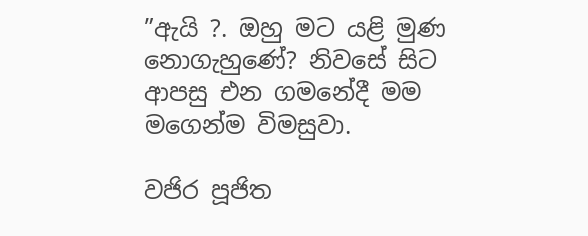”ඇයි ?. ඔහු මට යළි මුණ නොගැහුණේ? නිවසේ සිට ආපසු එන ගමනේදී මම මගෙන්ම විමසුවා.

වජිර පූජිත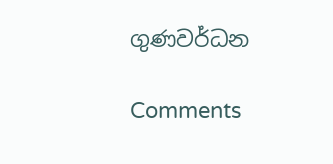ගුණවර්ධන

Comments